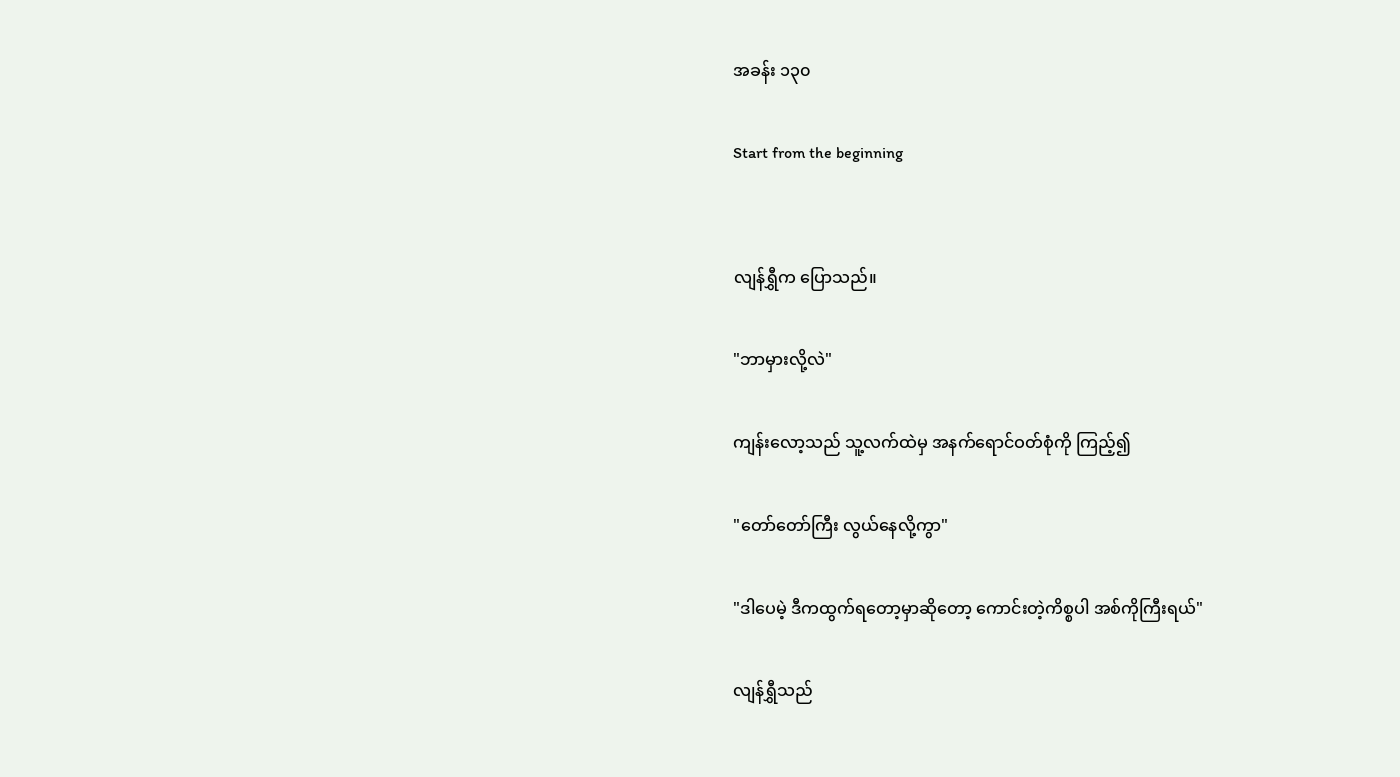အခန်း ၁၃၀

Start from the beginning


လျန်ရွှီက ပြောသည်။

"ဘာမှားလို့လဲ"

ကျန်းလော့သည် သူ့လက်ထဲမှ အနက်ရောင်ဝတ်စုံကို ကြည့်၍

"တော်တော်ကြီး လွယ်နေလို့ကွာ"

"ဒါပေမဲ့ ဒီကထွက်ရတော့မှာဆိုတော့ ကောင်းတဲ့ကိစ္စပါ အစ်ကိုကြီးရယ်"

လျန်ရွှီသည်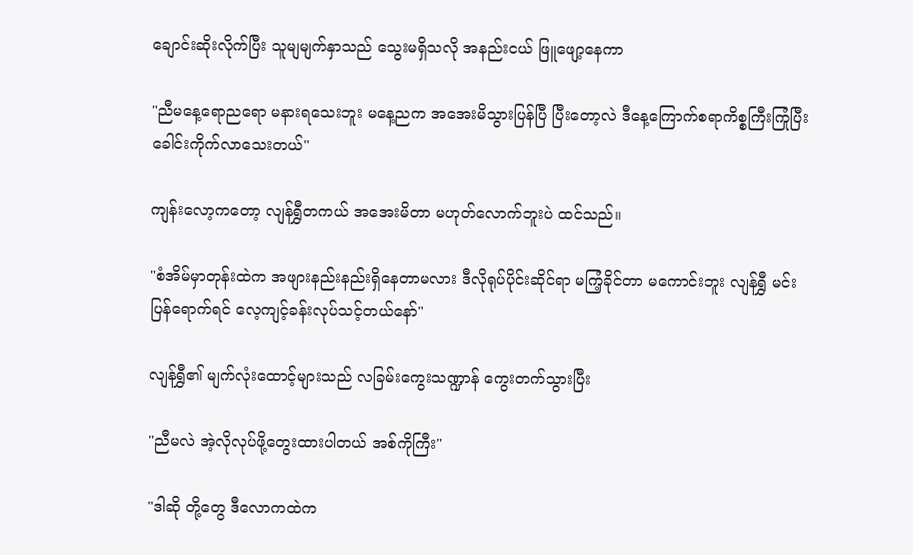ချောင်းဆိုးလိုက်ပြီး သူမျမျက်နှာသည် သွေးမရှိသလို အနည်းငယ် ဖြူဖျော့နေကာ

"ညီမနေ့ရောညရော မနားရသေးဘူး မနေ့ညက အအေးမိသွားပြန်ပြီ ပြီးတော့လဲ ဒီနေ့ကြောက်စရာကိစ္စကြီးကြုံပြီး ခေါင်းကိုက်လာသေးတယ်"

ကျန်းလော့ကတော့ လျန်ရွှီတကယ် အအေးမိတာ မဟုတ်လောက်ဘူးပဲ ထင်သည်။

"စံအိမ်မှာတုန်းထဲက အဖျားနည်းနည်းရှိနေတာမလား ဒီလိုရုပ်ပိုင်းဆိုင်ရာ မကြံ့ခိုင်တာ မကောင်းဘူး လျန်ရွှီ မင်းပြန်ရောက်ရင် လေ့ကျင့်ခန်းလုပ်သင့်တယ်နော်"

လျန်ရွှီ၏ မျက်လုံးထောင့်များသည် လခြမ်းကွေးသဏ္ဍာန် ကွေးတက်သွားပြီး

"ညီမလဲ အဲ့လိုလုပ်ဖို့တွေးထားပါတယ် အစ်ကိုကြီး"

"ဒါဆို တို့တွေ ဒီလောကထဲက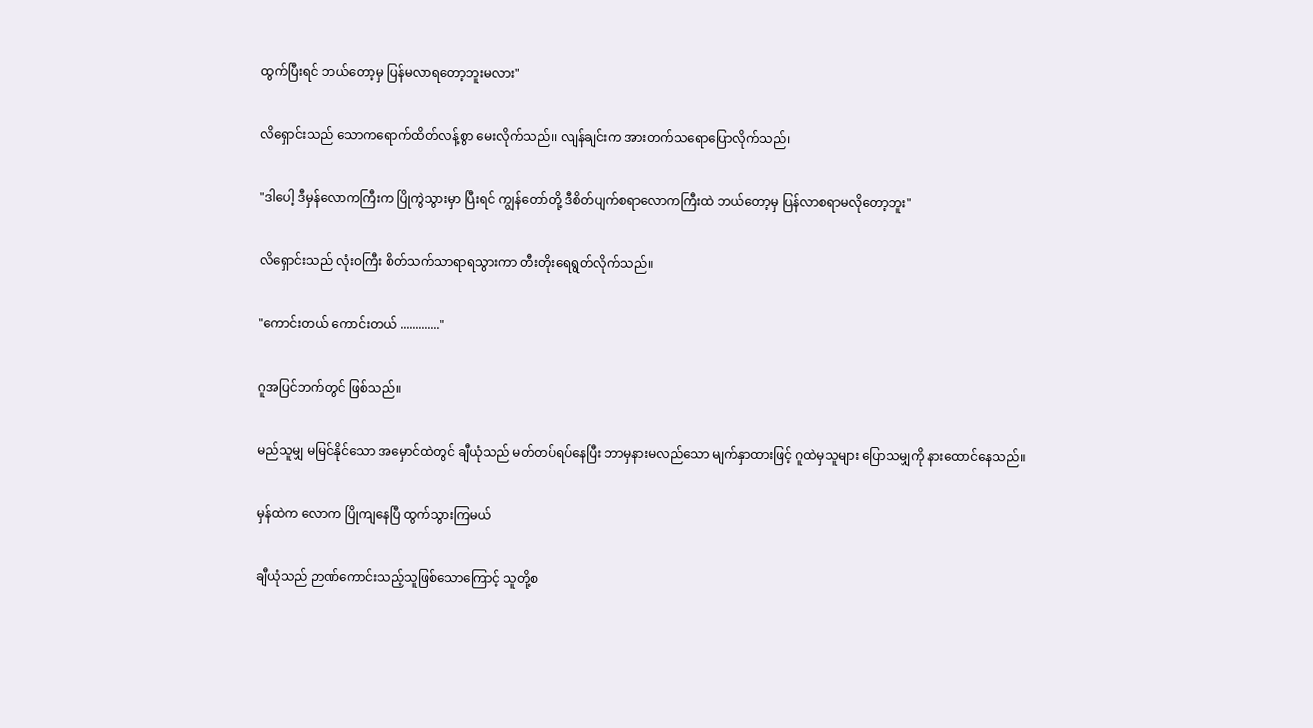ထွက်ပြီးရင် ဘယ်တော့မှ ပြန်မလာရတော့ဘူးမလား"

လိရှောင်းသည် သောကရောက်ထိတ်လန့်စွာ မေးလိုက်သည်၊၊ လျန်ချင်းက အားတက်သရောပြောလိုက်သည်၊

"ဒါပေါ့ ဒီမှန်လောကကြီးက ပြိုကွဲသွားမှာ ပြီးရင် ကျွန်တော်တို့ ဒီစိတ်ပျက်စရာလောကကြီးထဲ ဘယ်တော့မှ ပြန်လာစရာမလိုတော့ဘူး"

လိရှောင်းသည် လုံးဝကြီး စိတ်သက်သာရာရသွားကာ တီးတိုးရေရွတ်လိုက်သည်။

"ကောင်းတယ် ကောင်းတယ် ............."

ဂူအပြင်ဘက်တွင် ဖြစ်သည်။

မည်သူမျှ မမြင်နိုင်သော အမှောင်ထဲတွင် ချီယုံသည် မတ်တပ်ရပ်နေပြီး ဘာမှနားမလည်သော မျက်နှာထားဖြင့် ဂူထဲမှသူများ ပြောသမျှကို နားထောင်နေသည်။

မှန်ထဲက လောက ပြိုကျနေပြီ ထွက်သွားကြမယ်

ချီယုံသည် ဉာဏ်ကောင်းသည့်သူဖြစ်သောကြောင့် သူတို့စ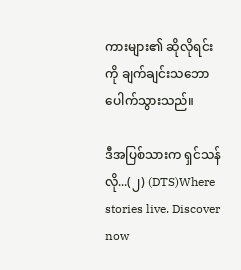ကားများ၏ ဆိုလိုရင်းကို ချက်ချင်းသဘောပေါက်သွားသည်။

ဒီအပြစ်သားက ရှင်သန်လို...(၂) (DTS)Where stories live. Discover now